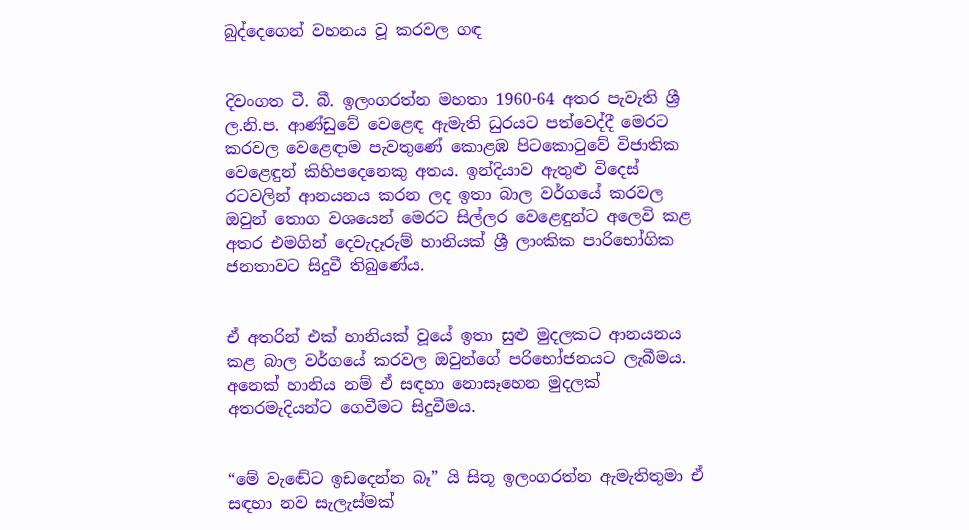බුද්දෙගෙන් වහනය වූ කරවල ගඳ


දිවංගත ටී. බී. ඉලංගරත්න මහතා 1960-64 අතර පැවැති ශ්‍රී ල.නි.ප. ආණ්ඩුවේ වෙළෙඳ ඇමැති ධුරයට පත්වෙද්දී මෙරට කරවල වෙළෙඳාම පැවතුණේ කොළඹ පිටකොටුවේ විජාතික වෙළෙඳුන් කිහිපදෙනෙකු අතය. ඉන්දියාව ඇතුළු විදෙස් රටවලින් ආනයනය කරන ලද ඉතා බාල වර්ගයේ කරවල ඔවුන් තොග වශයෙන් මෙරට සිල්ලර වෙළෙඳුන්ට අලෙවි කළ අතර එමගින් දෙවැදෑරුම් හානියක් ශ්‍රී ලාංකික පාරිභෝගික ජනතාවට සිදුවී තිබුණේය.


ඒ අතරින් එක් හානියක් වූයේ ඉතා සුළු මුදලකට ආනයනය කළ බාල වර්ගයේ කරවල ඔවුන්ගේ පරිභෝජනයට ලැබීමය. අනෙක් හානිය නම් ඒ සඳහා නොසෑහෙන මුදලක් අතරමැදියන්ට ගෙවීමට සිදුවීමය.


“මේ වැඬේට ඉඩදෙන්න බෑ” යි සිතූ ඉලංගරත්න ඇමැතිතුමා ඒ සඳහා නව සැලැස්මක්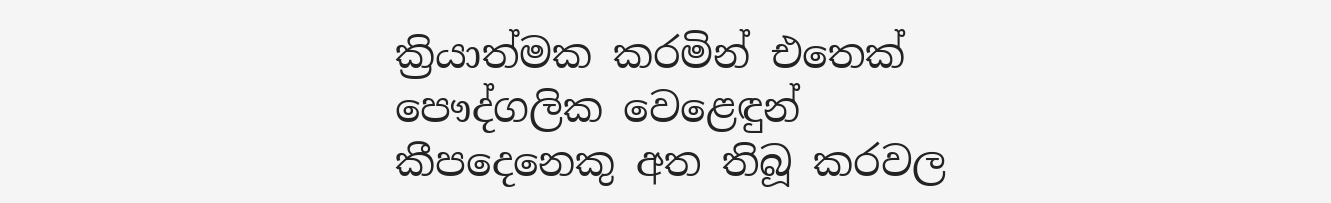ක්‍රියාත්මක කරමින් එතෙක් පෞද්ගලික වෙළෙඳුන් කීපදෙනෙකු අත තිබූ කරවල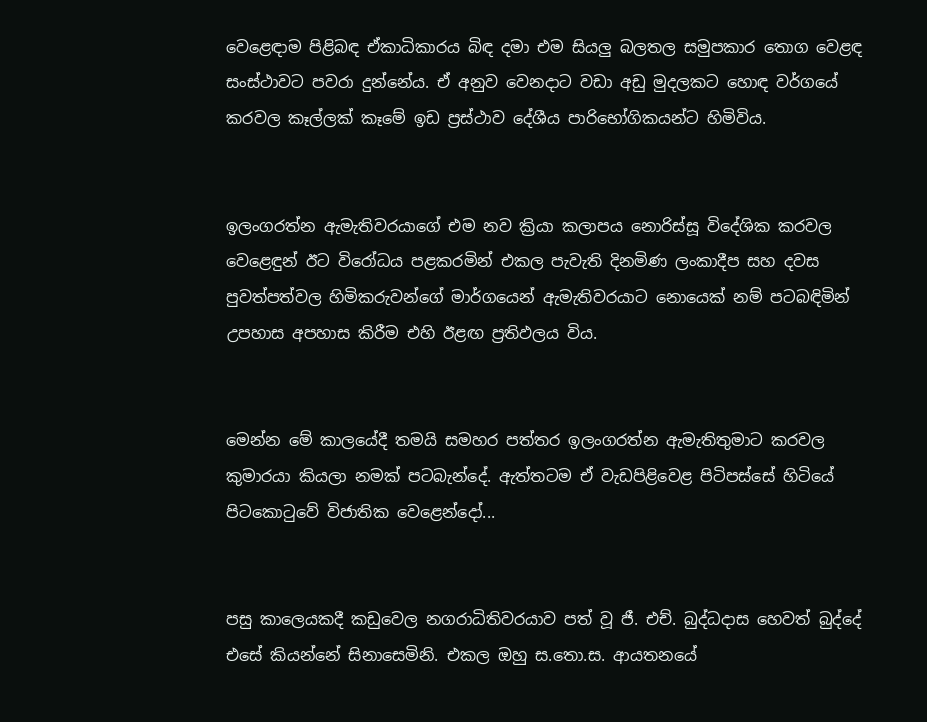වෙළෙඳාම පිළිබඳ ඒකාධිකාරය බිඳ දමා එම සියලු බලතල සමුපකාර තොග වෙළඳ සංස්ථාවට පවරා දුන්නේය. ඒ අනුව වෙනදාට වඩා අඩු මුදලකට හොඳ වර්ගයේ කරවල කෑල්ලක් කෑමේ ඉඩ ප්‍රස්ථාව දේශීය පාරිභෝගිකයන්ට හිමිවිය.


ඉලංගරත්න ඇමැතිවරයාගේ එම නව ක්‍රියා කලාපය නොරිස්සූ විදේශික කරවල වෙළෙඳුන් ඊට විරෝධය පළකරමින් එකල පැවැති දිනමිණ ලංකාදීප සහ දවස පුවත්පත්වල හිමිකරුවන්ගේ මාර්ගයෙන් ඇමැතිවරයාට නොයෙක් නම් පටබඳිමින් උපහාස අපහාස කිරීම එහි ඊළඟ ප්‍රතිඵලය විය.


මෙන්න මේ කාලයේදී තමයි සමහර පත්තර ඉලංගරත්න ඇමැතිතුමාට කරවල කුමාරයා කියලා නමක් පටබැන්දේ. ඇත්තටම ඒ වැඩපිළිවෙළ පිටිපස්සේ හිටියේ පිටකොටුවේ විජාතික වෙළෙන්දෝ...


පසු කාලෙයකදී කඩුවෙල නගරාධිතිවරයාව පත් වූ ජී. එච්. බුද්ධදාස හෙවත් බුද්දේ එසේ කියන්නේ සිනාසෙමිනි. එකල ඔහු ස.තො.ස. ආයතනයේ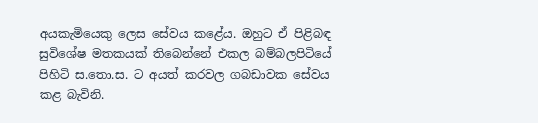අයකැමියෙකු ලෙස සේවය කළේය. ඔහුට ඒ පිළිබඳ සුවිශේෂ මතකයක් තිබෙන්නේ එකල බම්බලපිටියේ පිහිටි ස.තො.ස. ට අයත් කරවල ගබඩාවක සේවය කළ බැවිනි.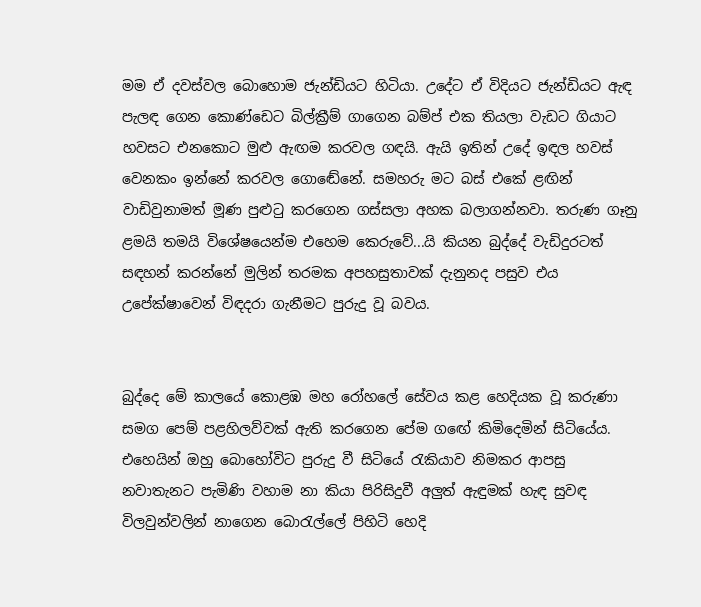මම ඒ දවස්වල බොහොම ජැන්ඩියට හිටියා. උදේට ඒ විදියට ජැන්ඩියට ඇඳ පැලඳ ගෙන කොණ්ඩෙට බිල්ක්‍රීම් ගාගෙන බම්ප් එක තියලා වැඩට ගියාට හවසට එනකොට මුළු ඇඟම කරවල ගඳයි. ඇයි ඉතින් උදේ ඉඳල හවස් වෙනකං ඉන්නේ කරවල ගොඬේනේ. සමහරු මට බස් එකේ ළඟින් වාඩිවුනාමත් මූණ පුළුටු කරගෙන ගස්සලා අහක බලාගන්නවා. තරුණ ගෑනු ළමයි තමයි විශේෂයෙන්ම එහෙම කෙරුවේ...යි කියන බුද්දේ වැඩිදුරටත් සඳහන් කරන්නේ මුලින් තරමක අපහසුතාවක් දැනුනද පසුව එය උපේක්ෂාවෙන් විඳදරා ගැනීමට පුරුදු වූ බවය.


බුද්දෙ මේ කාලයේ කොළඹ මහ රෝහලේ සේවය කළ හෙදියක වූ කරුණා සමග පෙම් පළහිලව්වක් ඇති කරගෙන පේම ගඟේ කිමිදෙමින් සිටියේය. එහෙයින් ඔහු බොහෝවිට පුරුදු වී සිටියේ රැකියාව නිමකර ආපසු නවාතැනට පැමිණි වහාම නා කියා පිරිසිදුවී අලුත් ඇඳුමක් හැඳ සුවඳ විලවුන්වලින් නාගෙන බොරැල්ලේ පිහිටි හෙදි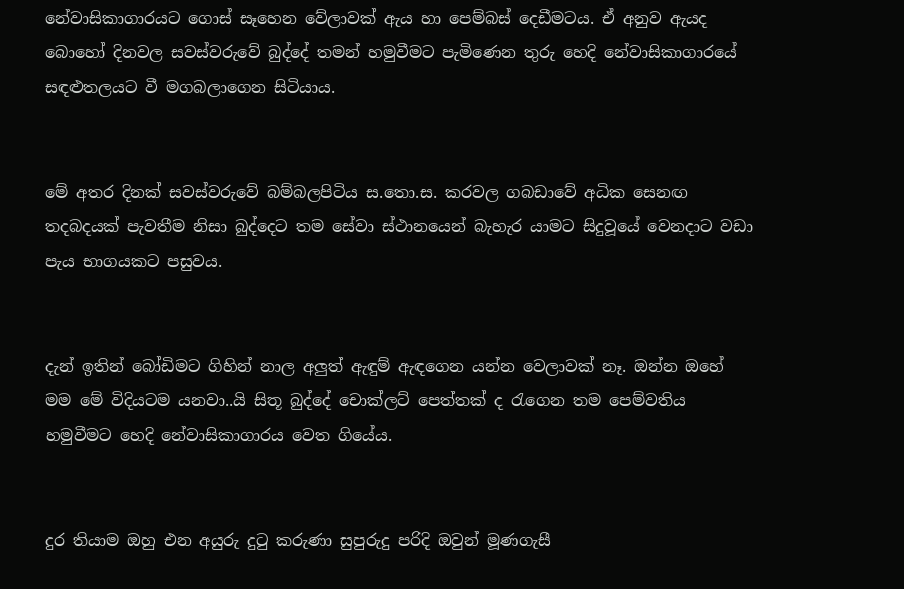නේවාසිකාගාරයට ගොස් සෑහෙන වේලාවක් ඇය හා පෙම්බස් දෙඩීමටය. ඒ අනුව ඇයද බොහෝ දිනවල සවස්වරුවේ බුද්දේ තමන් හමුවීමට පැමිණෙන තුරු හෙදි නේවාසිකාගාරයේ සඳළුතලයට වී මගබලාගෙන සිටියාය.


මේ අතර දිනක් සවස්වරුවේ බම්බලපිටිය ස.තො.ස. කරවල ගබඩාවේ අධික සෙනඟ තදබදයක් පැවතීම නිසා බුද්දෙට තම සේවා ස්ථානයෙන් බැහැර යාමට සිදුවූයේ වෙනදාට වඩා පැය භාගයකට පසුවය.


දැන් ඉතින් බෝඩිමට ගිහින් නාල අලුත් ඇඳුම් ඇඳගෙන යන්න වෙලාවක් නෑ. ඔන්න ඔහේ මම මේ විදියටම යනවා..යි සිතූ බුද්දේ චොක්ලට් පෙත්තක් ද රැගෙන තම පෙම්වතිය හමුවීමට හෙදි නේවාසිකාගාරය වෙත ගියේය.


දුර තියාම ඔහු එන අයුරු දුටු කරුණා සුපුරුදු පරිදි ඔවුන් මූණගැසී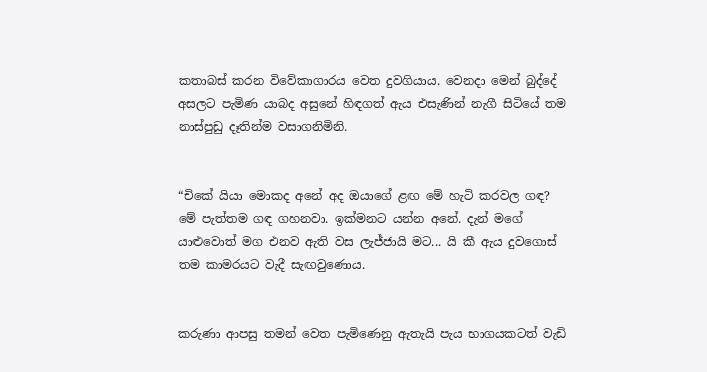කතාබස් කරන විවේකාගාරය වෙත දුවගියාය. වෙනදා මෙන් බුද්දේ අසලට පැමිණ යාබද අසුනේ හිඳගත් ඇය එසැණින් නැගී සිටියේ තම නාස්පුඩු දෑතින්ම වසාගනිමිනි.


“චිකේ යියා මොකද අනේ අද ඔයාගේ ළඟ මේ හැටි කරවල ගඳ? මේ පැත්තම ගඳ ගහනවා. ඉක්මනට යන්න අනේ. දැන් මගේ යාළුවොත් මග එනව ඇති වස ලැජ්ජායි මට... යි කී ඇය දුවගොස් තම කාමරයට වැදී සැඟවුණොය.


කරුණා ආපසු තමන් වෙත පැමිණෙනු ඇතැයි පැය භාගයකටත් වැඩි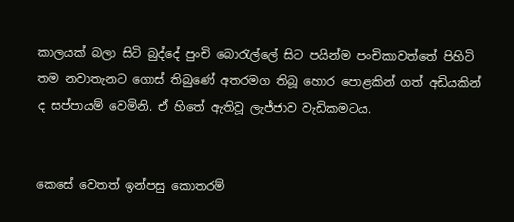කාලයක් බලා සිටි බුද්දේ පුංචි බොරැල්ලේ සිට පයින්ම පංචිකාවත්තේ පිහිටි තම නවාතැනට ගොස් තිබුණේ අතරමග තිබූ හොර පොළකින් ගත් අඩියකින් ද සප්පායම් වෙමිනි. ඒ හිතේ ඇතිවූ ලැජ්ජාව වැඩිකමටය.


කෙසේ වෙතත් ඉන්පසු කොතරම්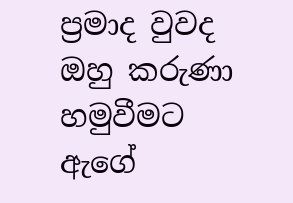ප්‍රමාද වුවද ඔහු කරුණා හමුවීමට ඇගේ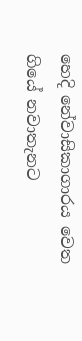හෙදි නේවාසිකාගාරය වෙත ගියේ නවාතැනට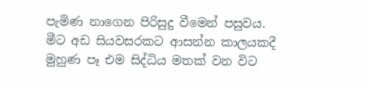පැමිණ නාගෙන පිරිසුදු වීමෙන් පසුවය. මීට අඩ සියවසරකට ආසන්න කාලයකදී මුහුණ පෑ එම සිද්ධිය මතක් වන විට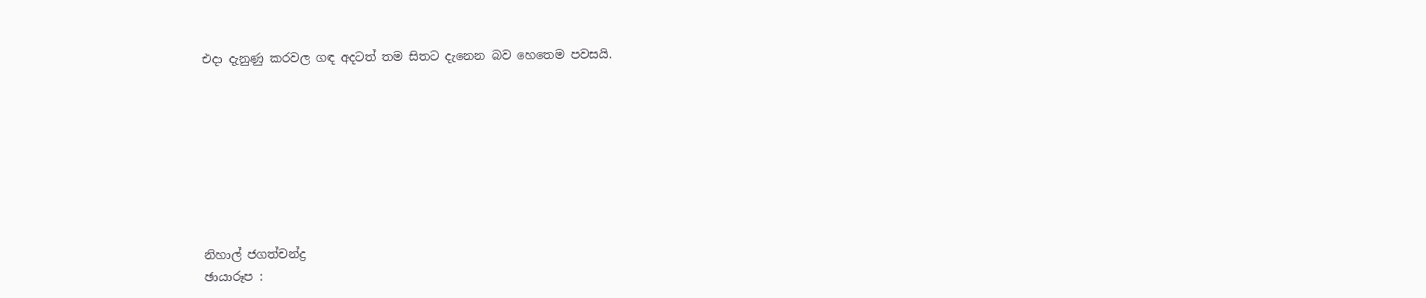එදා දැනුණු කරවල ගඳ අදටත් තම සිතට දැනෙන බව හෙතෙම පවසයි.








නිහාල් ජගත්චන්ද්‍ර
ඡායාරූප :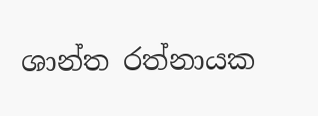ශාන්ත රත්නායක